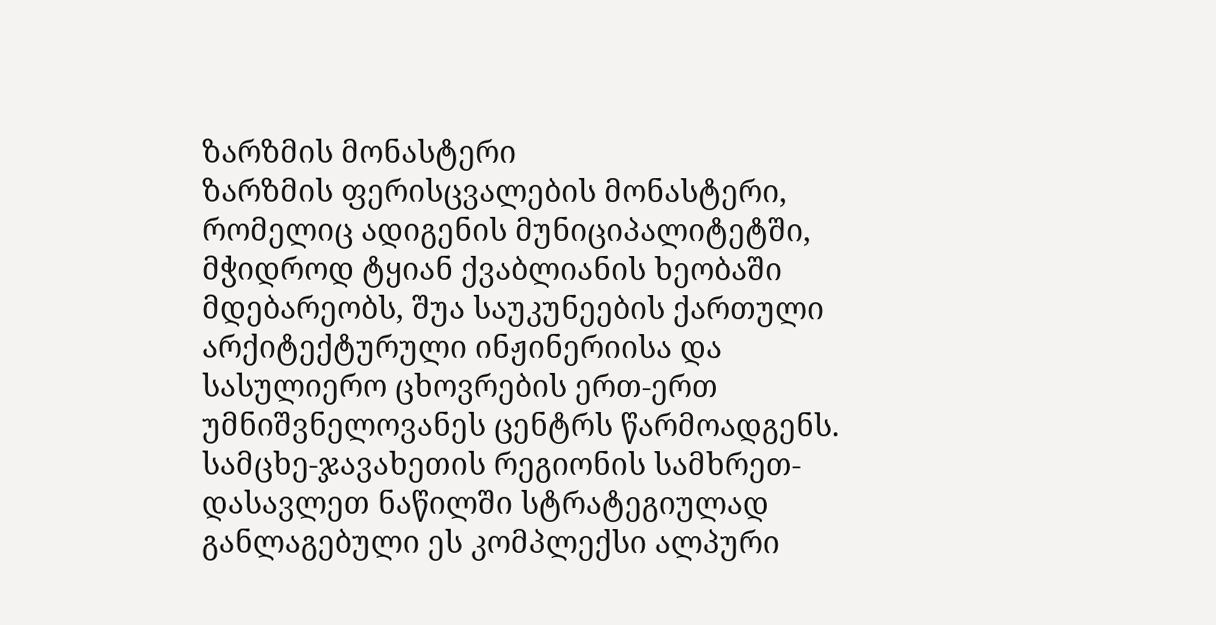ზარზმის მონასტერი
ზარზმის ფერისცვალების მონასტერი, რომელიც ადიგენის მუნიციპალიტეტში, მჭიდროდ ტყიან ქვაბლიანის ხეობაში მდებარეობს, შუა საუკუნეების ქართული არქიტექტურული ინჟინერიისა და სასულიერო ცხოვრების ერთ-ერთ უმნიშვნელოვანეს ცენტრს წარმოადგენს. სამცხე-ჯავახეთის რეგიონის სამხრეთ-დასავლეთ ნაწილში სტრატეგიულად განლაგებული ეს კომპლექსი ალპური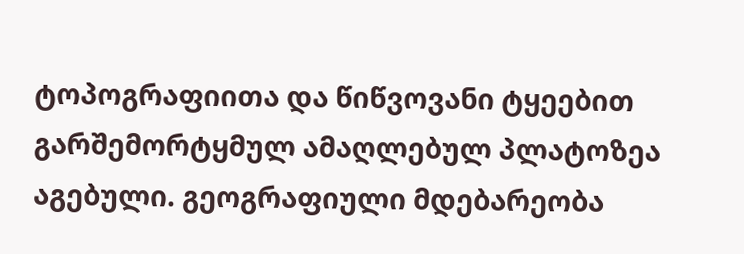ტოპოგრაფიითა და წიწვოვანი ტყეებით გარშემორტყმულ ამაღლებულ პლატოზეა აგებული. გეოგრაფიული მდებარეობა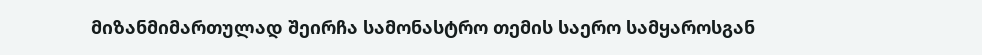მიზანმიმართულად შეირჩა სამონასტრო თემის საერო სამყაროსგან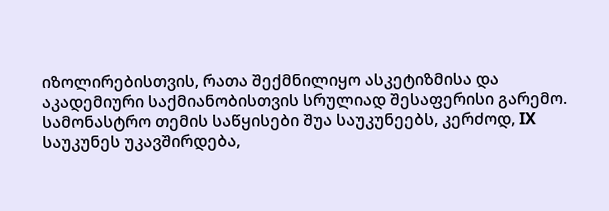იზოლირებისთვის, რათა შექმნილიყო ასკეტიზმისა და აკადემიური საქმიანობისთვის სრულიად შესაფერისი გარემო.
სამონასტრო თემის საწყისები შუა საუკუნეებს, კერძოდ, IX საუკუნეს უკავშირდება,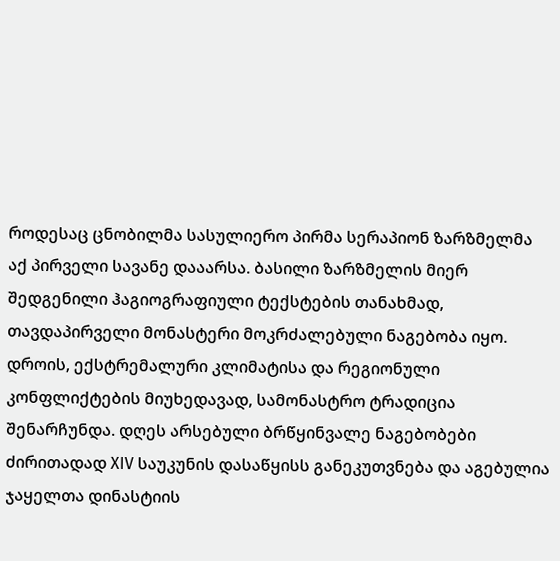როდესაც ცნობილმა სასულიერო პირმა სერაპიონ ზარზმელმა აქ პირველი სავანე დააარსა. ბასილი ზარზმელის მიერ შედგენილი ჰაგიოგრაფიული ტექსტების თანახმად, თავდაპირველი მონასტერი მოკრძალებული ნაგებობა იყო. დროის, ექსტრემალური კლიმატისა და რეგიონული კონფლიქტების მიუხედავად, სამონასტრო ტრადიცია შენარჩუნდა. დღეს არსებული ბრწყინვალე ნაგებობები ძირითადად XIV საუკუნის დასაწყისს განეკუთვნება და აგებულია ჯაყელთა დინასტიის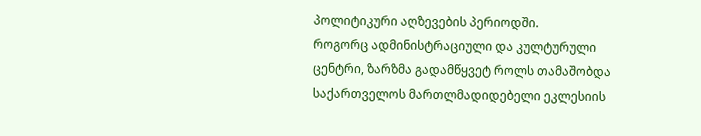პოლიტიკური აღზევების პერიოდში.
როგორც ადმინისტრაციული და კულტურული ცენტრი, ზარზმა გადამწყვეტ როლს თამაშობდა საქართველოს მართლმადიდებელი ეკლესიის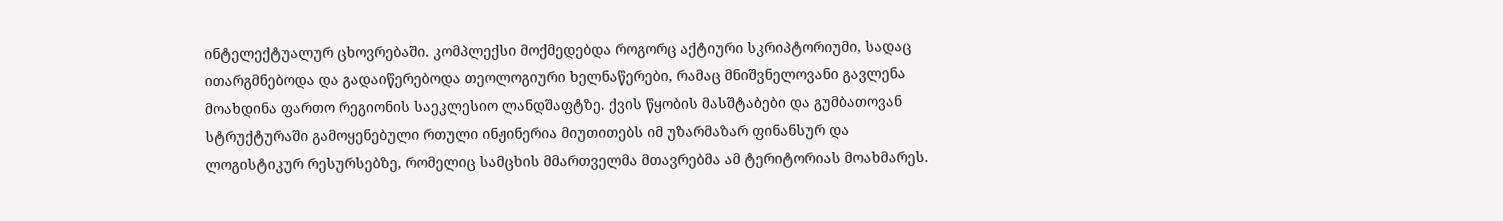ინტელექტუალურ ცხოვრებაში. კომპლექსი მოქმედებდა როგორც აქტიური სკრიპტორიუმი, სადაც ითარგმნებოდა და გადაიწერებოდა თეოლოგიური ხელნაწერები, რამაც მნიშვნელოვანი გავლენა მოახდინა ფართო რეგიონის საეკლესიო ლანდშაფტზე. ქვის წყობის მასშტაბები და გუმბათოვან სტრუქტურაში გამოყენებული რთული ინჟინერია მიუთითებს იმ უზარმაზარ ფინანსურ და ლოგისტიკურ რესურსებზე, რომელიც სამცხის მმართველმა მთავრებმა ამ ტერიტორიას მოახმარეს.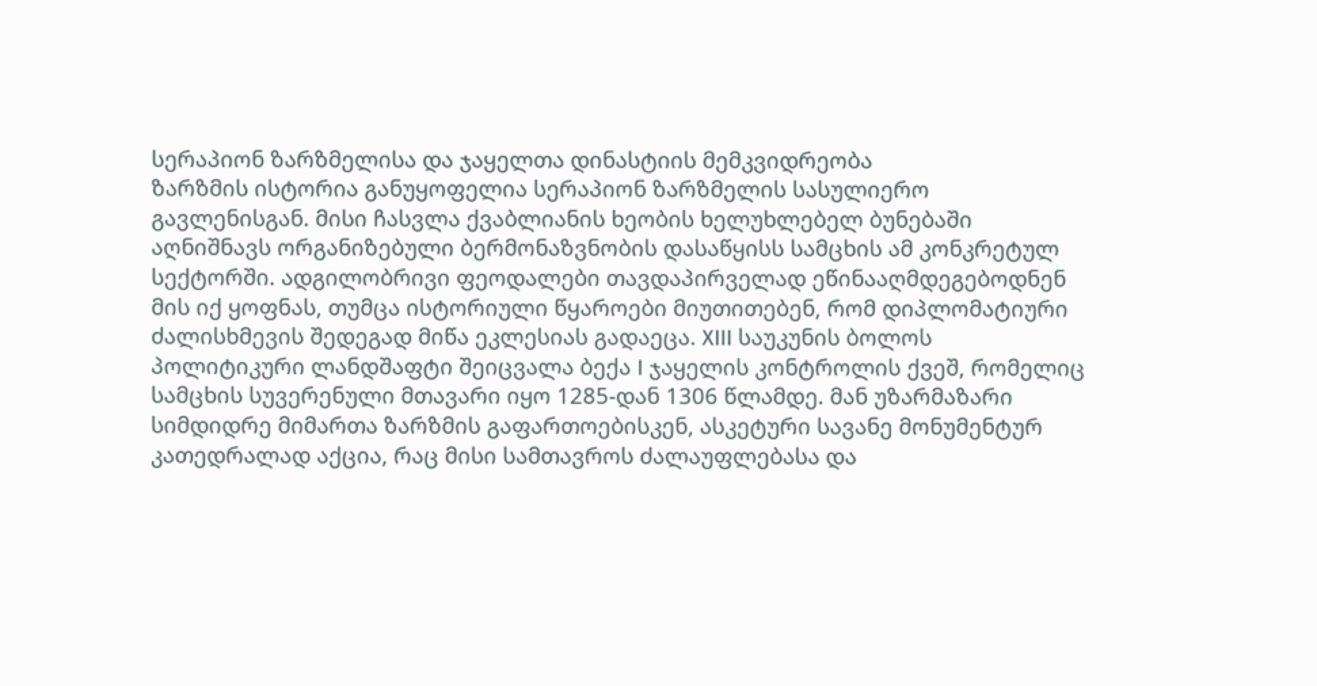სერაპიონ ზარზმელისა და ჯაყელთა დინასტიის მემკვიდრეობა
ზარზმის ისტორია განუყოფელია სერაპიონ ზარზმელის სასულიერო გავლენისგან. მისი ჩასვლა ქვაბლიანის ხეობის ხელუხლებელ ბუნებაში აღნიშნავს ორგანიზებული ბერმონაზვნობის დასაწყისს სამცხის ამ კონკრეტულ სექტორში. ადგილობრივი ფეოდალები თავდაპირველად ეწინააღმდეგებოდნენ მის იქ ყოფნას, თუმცა ისტორიული წყაროები მიუთითებენ, რომ დიპლომატიური ძალისხმევის შედეგად მიწა ეკლესიას გადაეცა. XIII საუკუნის ბოლოს პოლიტიკური ლანდშაფტი შეიცვალა ბექა I ჯაყელის კონტროლის ქვეშ, რომელიც სამცხის სუვერენული მთავარი იყო 1285-დან 1306 წლამდე. მან უზარმაზარი სიმდიდრე მიმართა ზარზმის გაფართოებისკენ, ასკეტური სავანე მონუმენტურ კათედრალად აქცია, რაც მისი სამთავროს ძალაუფლებასა და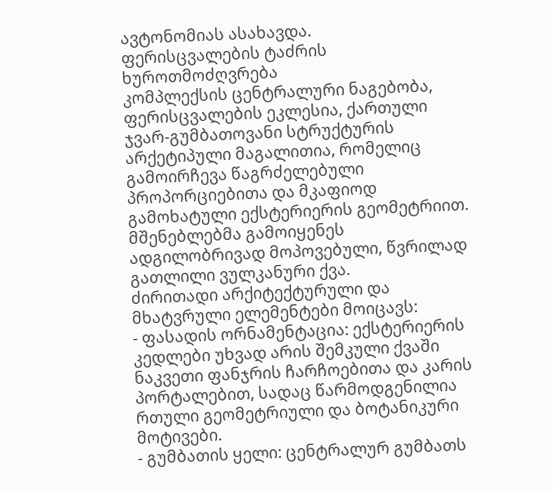ავტონომიას ასახავდა.
ფერისცვალების ტაძრის ხუროთმოძღვრება
კომპლექსის ცენტრალური ნაგებობა, ფერისცვალების ეკლესია, ქართული ჯვარ-გუმბათოვანი სტრუქტურის არქეტიპული მაგალითია, რომელიც გამოირჩევა წაგრძელებული პროპორციებითა და მკაფიოდ გამოხატული ექსტერიერის გეომეტრიით. მშენებლებმა გამოიყენეს ადგილობრივად მოპოვებული, წვრილად გათლილი ვულკანური ქვა.
ძირითადი არქიტექტურული და მხატვრული ელემენტები მოიცავს:
- ფასადის ორნამენტაცია: ექსტერიერის კედლები უხვად არის შემკული ქვაში ნაკვეთი ფანჯრის ჩარჩოებითა და კარის პორტალებით, სადაც წარმოდგენილია რთული გეომეტრიული და ბოტანიკური მოტივები.
- გუმბათის ყელი: ცენტრალურ გუმბათს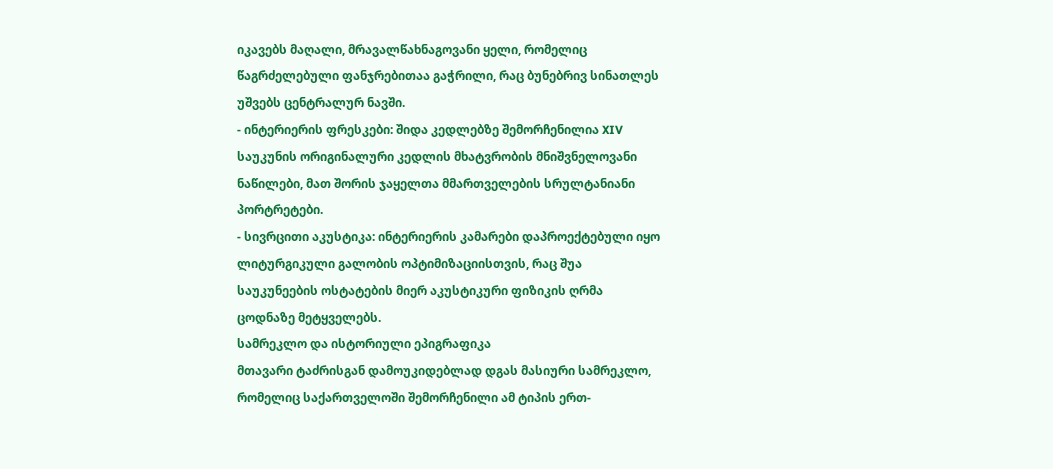იკავებს მაღალი, მრავალწახნაგოვანი ყელი, რომელიც წაგრძელებული ფანჯრებითაა გაჭრილი, რაც ბუნებრივ სინათლეს უშვებს ცენტრალურ ნავში.
- ინტერიერის ფრესკები: შიდა კედლებზე შემორჩენილია XIV საუკუნის ორიგინალური კედლის მხატვრობის მნიშვნელოვანი ნაწილები, მათ შორის ჯაყელთა მმართველების სრულტანიანი პორტრეტები.
- სივრცითი აკუსტიკა: ინტერიერის კამარები დაპროექტებული იყო ლიტურგიკული გალობის ოპტიმიზაციისთვის, რაც შუა საუკუნეების ოსტატების მიერ აკუსტიკური ფიზიკის ღრმა ცოდნაზე მეტყველებს.
სამრეკლო და ისტორიული ეპიგრაფიკა
მთავარი ტაძრისგან დამოუკიდებლად დგას მასიური სამრეკლო, რომელიც საქართველოში შემორჩენილი ამ ტიპის ერთ-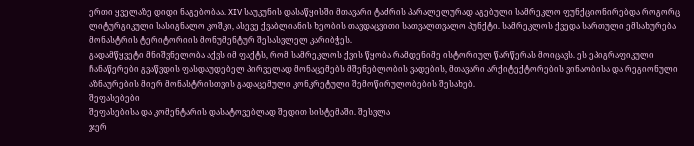ერთი ყველაზე დიდი ნაგებობაა. XIV საუკუნის დასაწყისში მთავარი ტაძრის პარალელურად აგებული სამრეკლო ფუნქციონირებდა როგორც ლიტურგიკული სასიგნალო კოშკი, ასევე ქვაბლიანის ხეობის თავდაცვითი სათვალთვალო პუნქტი. სამრეკლოს ქვედა სართული ემსახურება მონასტრის ტერიტორიის მონუმენტურ შესასვლელ კარიბჭეს.
გადამწყვეტი მნიშვნელობა აქვს იმ ფაქტს, რომ სამრეკლოს ქვის წყობა რამდენიმე ისტორიულ წარწერას მოიცავს. ეს ეპიგრაფიკული ჩანაწერები გვაწვდის ფასდაუდებელ პირველად მონაცემებს მშენებლობის ვადების, მთავარი არქიტექტორების ვინაობისა და რეგიონული აზნაურების მიერ მონასტრისთვის გადაცემული კონკრეტული შემოწირულობების შესახებ.
შეფასებები
შეფასებისა და კომენტარის დასატოვებლად შედით სისტემაში. შესვლა
ჯერ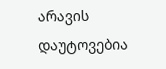არავის დაუტოვებია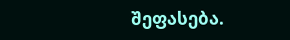შეფასება.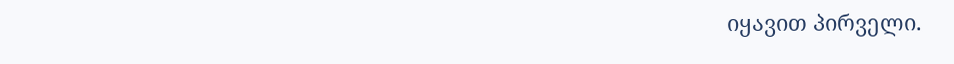იყავით პირველი.